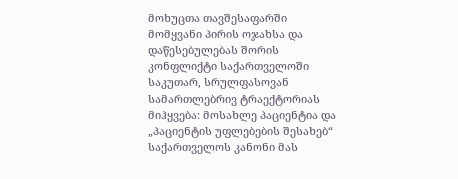მოხუცთა თავშესაფარში მომყვანი პირის ოჯახსა და დაწესებულებას შორის კონფლიქტი საქართველოში საკუთარ, სრულფასოვან სამართლებრივ ტრაექტორიას მიჰყვება: მოსახლე პაციენტია და „პაციენტის უფლებების შესახებ“ საქართველოს კანონი მას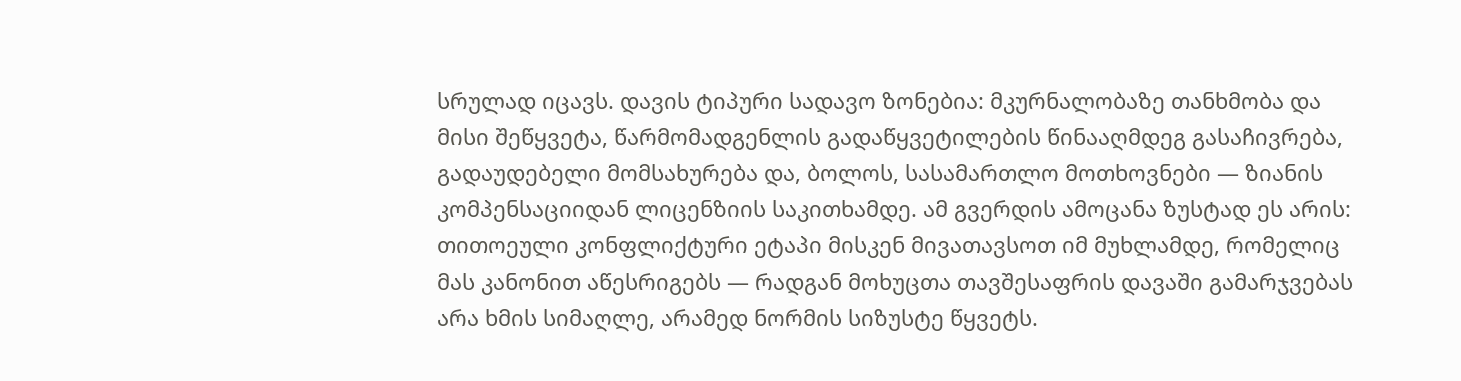სრულად იცავს. დავის ტიპური სადავო ზონებია: მკურნალობაზე თანხმობა და მისი შეწყვეტა, წარმომადგენლის გადაწყვეტილების წინააღმდეგ გასაჩივრება, გადაუდებელი მომსახურება და, ბოლოს, სასამართლო მოთხოვნები — ზიანის კომპენსაციიდან ლიცენზიის საკითხამდე. ამ გვერდის ამოცანა ზუსტად ეს არის: თითოეული კონფლიქტური ეტაპი მისკენ მივათავსოთ იმ მუხლამდე, რომელიც მას კანონით აწესრიგებს — რადგან მოხუცთა თავშესაფრის დავაში გამარჯვებას არა ხმის სიმაღლე, არამედ ნორმის სიზუსტე წყვეტს.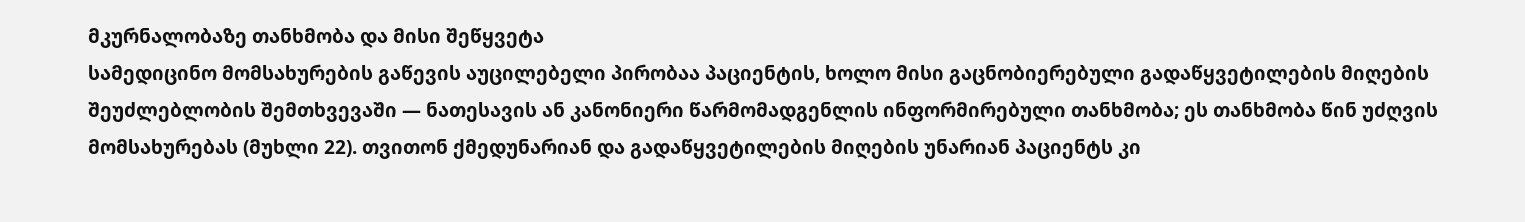მკურნალობაზე თანხმობა და მისი შეწყვეტა
სამედიცინო მომსახურების გაწევის აუცილებელი პირობაა პაციენტის, ხოლო მისი გაცნობიერებული გადაწყვეტილების მიღების შეუძლებლობის შემთხვევაში — ნათესავის ან კანონიერი წარმომადგენლის ინფორმირებული თანხმობა; ეს თანხმობა წინ უძღვის მომსახურებას (მუხლი 22). თვითონ ქმედუნარიან და გადაწყვეტილების მიღების უნარიან პაციენტს კი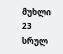მუხლი 23 სრულ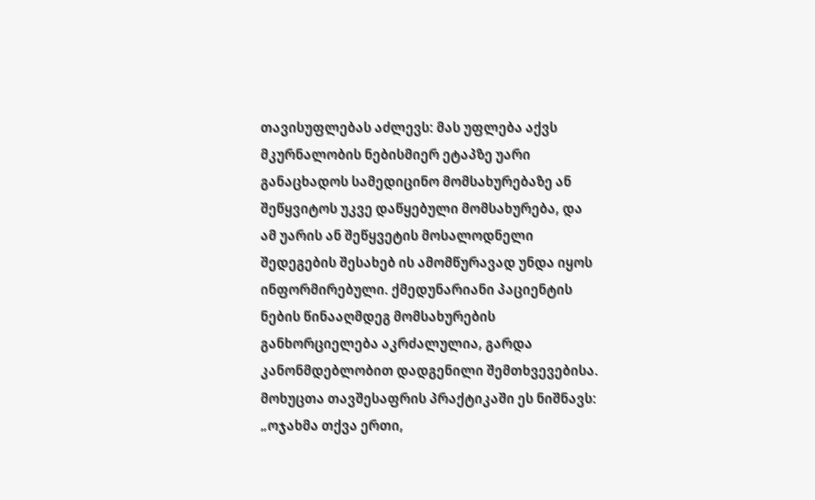თავისუფლებას აძლევს: მას უფლება აქვს მკურნალობის ნებისმიერ ეტაპზე უარი განაცხადოს სამედიცინო მომსახურებაზე ან შეწყვიტოს უკვე დაწყებული მომსახურება, და ამ უარის ან შეწყვეტის მოსალოდნელი შედეგების შესახებ ის ამომწურავად უნდა იყოს ინფორმირებული. ქმედუნარიანი პაციენტის ნების წინააღმდეგ მომსახურების განხორციელება აკრძალულია, გარდა კანონმდებლობით დადგენილი შემთხვევებისა. მოხუცთა თავშესაფრის პრაქტიკაში ეს ნიშნავს: „ოჯახმა თქვა ერთი,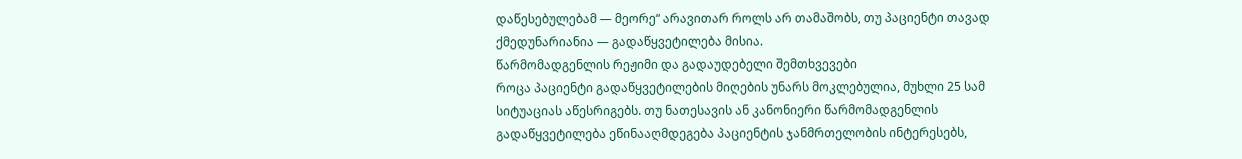დაწესებულებამ — მეორე“ არავითარ როლს არ თამაშობს, თუ პაციენტი თავად ქმედუნარიანია — გადაწყვეტილება მისია.
წარმომადგენლის რეჟიმი და გადაუდებელი შემთხვევები
როცა პაციენტი გადაწყვეტილების მიღების უნარს მოკლებულია, მუხლი 25 სამ სიტუაციას აწესრიგებს. თუ ნათესავის ან კანონიერი წარმომადგენლის გადაწყვეტილება ეწინააღმდეგება პაციენტის ჯანმრთელობის ინტერესებს,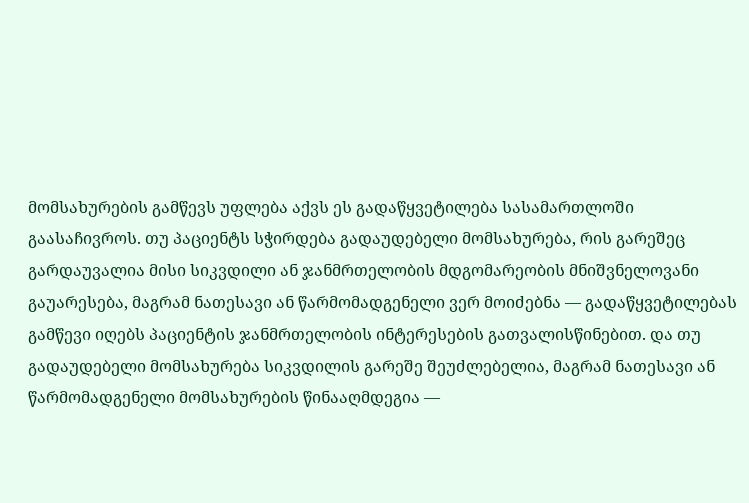მომსახურების გამწევს უფლება აქვს ეს გადაწყვეტილება სასამართლოში გაასაჩივროს. თუ პაციენტს სჭირდება გადაუდებელი მომსახურება, რის გარეშეც გარდაუვალია მისი სიკვდილი ან ჯანმრთელობის მდგომარეობის მნიშვნელოვანი გაუარესება, მაგრამ ნათესავი ან წარმომადგენელი ვერ მოიძებნა — გადაწყვეტილებას გამწევი იღებს პაციენტის ჯანმრთელობის ინტერესების გათვალისწინებით. და თუ გადაუდებელი მომსახურება სიკვდილის გარეშე შეუძლებელია, მაგრამ ნათესავი ან წარმომადგენელი მომსახურების წინააღმდეგია —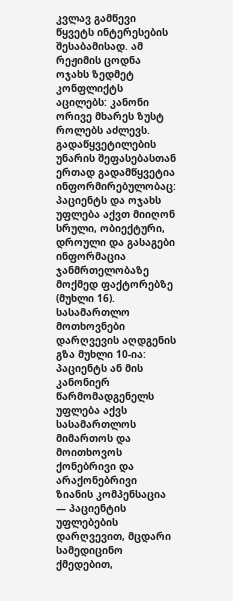კვლავ გამწევი წყვეტს ინტერესების შესაბამისად. ამ რეჟიმის ცოდნა ოჯახს ზედმეტ კონფლიქტს აცილებს: კანონი ორივე მხარეს ზუსტ როლებს აძლევს. გადაწყვეტილების უნარის შეფასებასთან ერთად გადამწყვეტია ინფორმირებულობაც: პაციენტს და ოჯახს უფლება აქვთ მიიღონ სრული, ობიექტური, დროული და გასაგები ინფორმაცია ჯანმრთელობაზე მოქმედ ფაქტორებზე (მუხლი 16).
სასამართლო მოთხოვნები
დარღვევის აღდგენის გზა მუხლი 10-ია: პაციენტს ან მის კანონიერ წარმომადგენელს უფლება აქვს სასამართლოს მიმართოს და მოითხოვოს ქონებრივი და არაქონებრივი ზიანის კომპენსაცია — პაციენტის უფლებების დარღვევით, მცდარი სამედიცინო ქმედებით,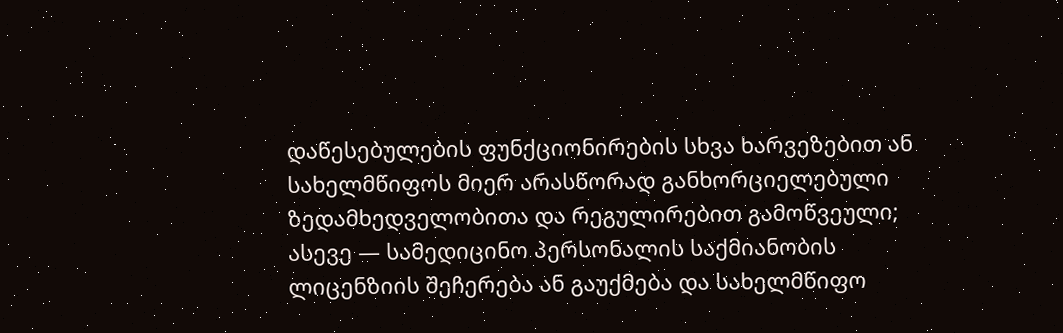დაწესებულების ფუნქციონირების სხვა ხარვეზებით ან სახელმწიფოს მიერ არასწორად განხორციელებული ზედამხედველობითა და რეგულირებით გამოწვეული; ასევე — სამედიცინო პერსონალის საქმიანობის ლიცენზიის შეჩერება ან გაუქმება და სახელმწიფო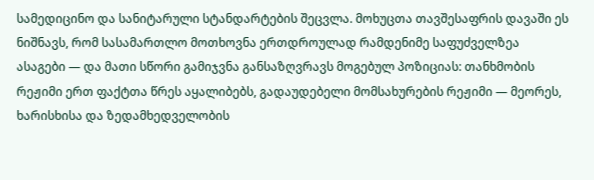სამედიცინო და სანიტარული სტანდარტების შეცვლა. მოხუცთა თავშესაფრის დავაში ეს ნიშნავს, რომ სასამართლო მოთხოვნა ერთდროულად რამდენიმე საფუძველზეა ასაგები — და მათი სწორი გამიჯვნა განსაზღვრავს მოგებულ პოზიციას: თანხმობის რეჟიმი ერთ ფაქტთა წრეს აყალიბებს, გადაუდებელი მომსახურების რეჟიმი — მეორეს, ხარისხისა და ზედამხედველობის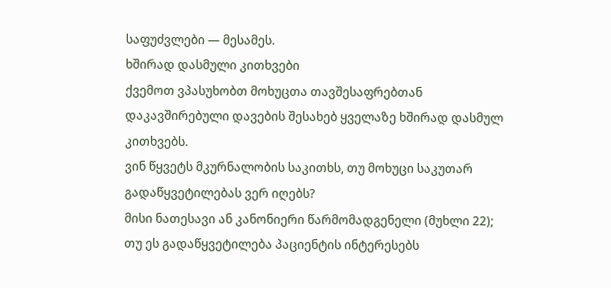საფუძვლები — მესამეს.
ხშირად დასმული კითხვები
ქვემოთ ვპასუხობთ მოხუცთა თავშესაფრებთან დაკავშირებული დავების შესახებ ყველაზე ხშირად დასმულ კითხვებს.
ვინ წყვეტს მკურნალობის საკითხს, თუ მოხუცი საკუთარ გადაწყვეტილებას ვერ იღებს?
მისი ნათესავი ან კანონიერი წარმომადგენელი (მუხლი 22); თუ ეს გადაწყვეტილება პაციენტის ინტერესებს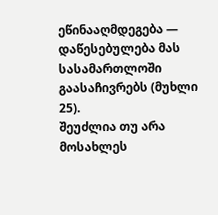ეწინააღმდეგება — დაწესებულება მას სასამართლოში გაასაჩივრებს (მუხლი 25).
შეუძლია თუ არა მოსახლეს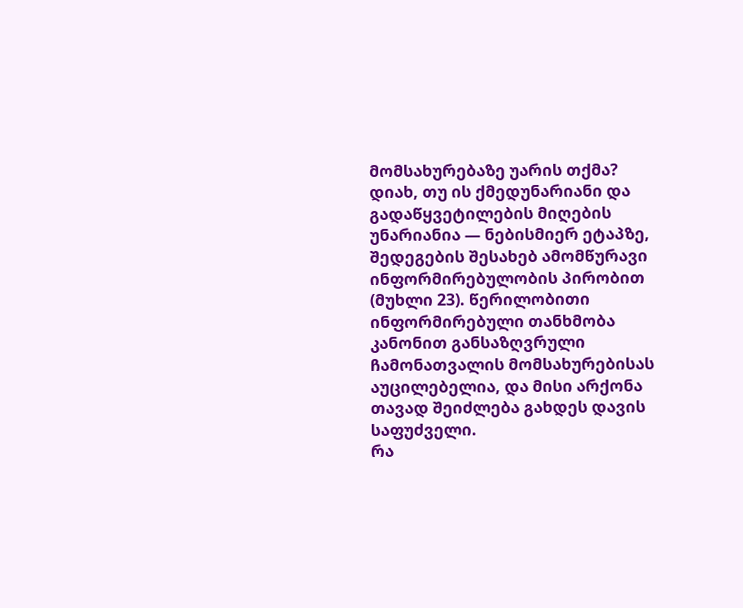მომსახურებაზე უარის თქმა?
დიახ, თუ ის ქმედუნარიანი და გადაწყვეტილების მიღების უნარიანია — ნებისმიერ ეტაპზე, შედეგების შესახებ ამომწურავი ინფორმირებულობის პირობით (მუხლი 23). წერილობითი ინფორმირებული თანხმობა კანონით განსაზღვრული ჩამონათვალის მომსახურებისას აუცილებელია, და მისი არქონა თავად შეიძლება გახდეს დავის საფუძველი.
რა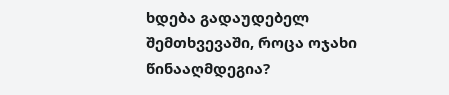ხდება გადაუდებელ შემთხვევაში, როცა ოჯახი წინააღმდეგია?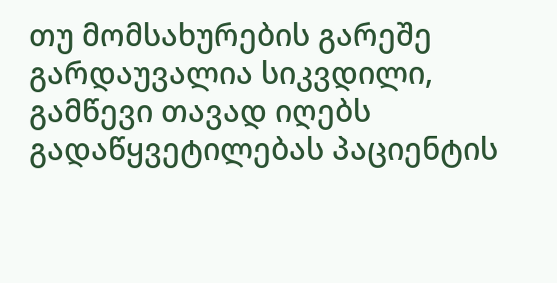თუ მომსახურების გარეშე გარდაუვალია სიკვდილი, გამწევი თავად იღებს გადაწყვეტილებას პაციენტის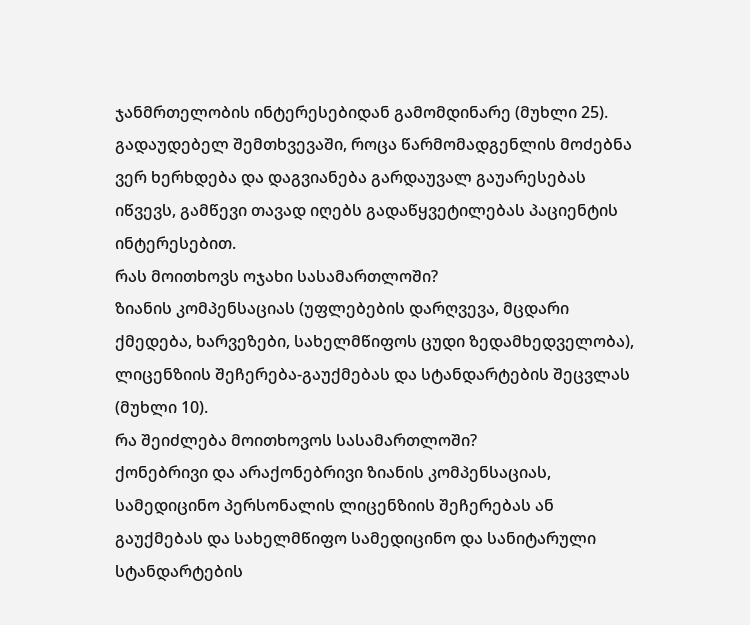ჯანმრთელობის ინტერესებიდან გამომდინარე (მუხლი 25). გადაუდებელ შემთხვევაში, როცა წარმომადგენლის მოძებნა ვერ ხერხდება და დაგვიანება გარდაუვალ გაუარესებას იწვევს, გამწევი თავად იღებს გადაწყვეტილებას პაციენტის ინტერესებით.
რას მოითხოვს ოჯახი სასამართლოში?
ზიანის კომპენსაციას (უფლებების დარღვევა, მცდარი ქმედება, ხარვეზები, სახელმწიფოს ცუდი ზედამხედველობა), ლიცენზიის შეჩერება-გაუქმებას და სტანდარტების შეცვლას (მუხლი 10).
რა შეიძლება მოითხოვოს სასამართლოში?
ქონებრივი და არაქონებრივი ზიანის კომპენსაციას, სამედიცინო პერსონალის ლიცენზიის შეჩერებას ან გაუქმებას და სახელმწიფო სამედიცინო და სანიტარული სტანდარტების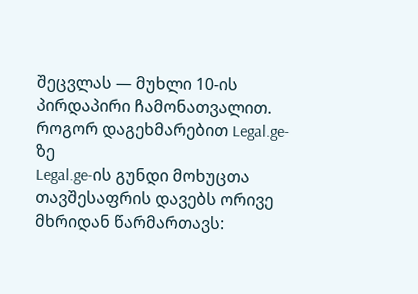შეცვლას — მუხლი 10-ის პირდაპირი ჩამონათვალით.
როგორ დაგეხმარებით Legal.ge-ზე
Legal.ge-ის გუნდი მოხუცთა თავშესაფრის დავებს ორივე მხრიდან წარმართავს: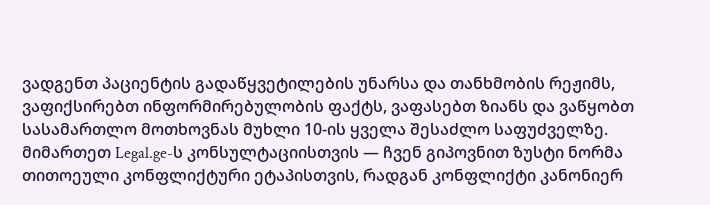ვადგენთ პაციენტის გადაწყვეტილების უნარსა და თანხმობის რეჟიმს, ვაფიქსირებთ ინფორმირებულობის ფაქტს, ვაფასებთ ზიანს და ვაწყობთ სასამართლო მოთხოვნას მუხლი 10-ის ყველა შესაძლო საფუძველზე. მიმართეთ Legal.ge-ს კონსულტაციისთვის — ჩვენ გიპოვნით ზუსტი ნორმა თითოეული კონფლიქტური ეტაპისთვის, რადგან კონფლიქტი კანონიერ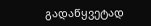გადაწყვეტად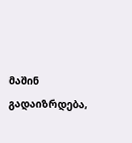მაშინ გადაიზრდება,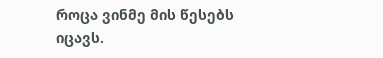როცა ვინმე მის წესებს იცავს.